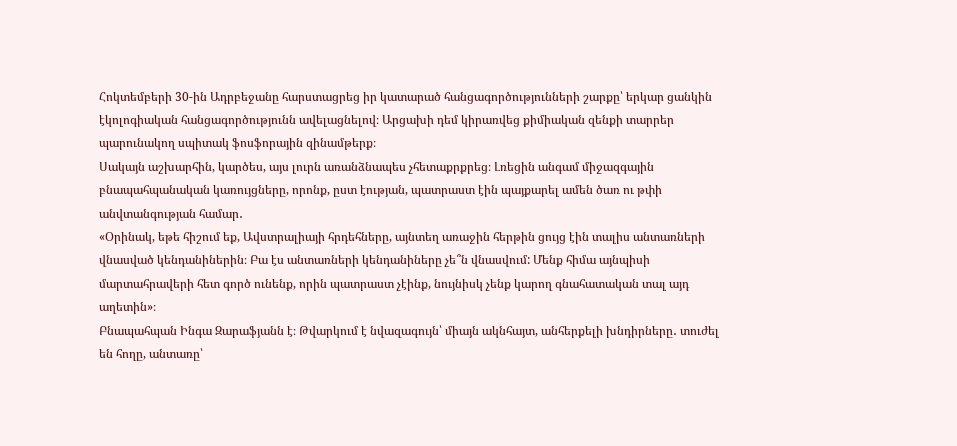Հոկտեմբերի 30-ին Ադրբեջանը հարստացրեց իր կատարած հանցագործությունների շարքը՝ երկար ցանկին էկոլոգիական հանցագործությունն ավելացնելով։ Արցախի դեմ կիրառվեց քիմիական զենքի տարրեր պարունակող սպիտակ ֆոսֆորային զինամթերք։
Սակայն աշխարհին, կարծես, այս լուրն առանձնապես չհետաքրքրեց։ Լռեցին անգամ միջազգային բնապահպանական կառույցները, որոնք, ըստ էության, պատրաստ էին պայքարել ամեն ծառ ու թփի անվտանգության համար․
«Օրինակ, եթե հիշում եք, Ավստրալիայի հրդեհները, այնտեղ առաջին հերթին ցույց էին տալիս անտառների վնասված կենդանիներին։ Բա էս անտառների կենդանիները չե՞ն վնասվում: Մենք հիմա այնպիսի մարտահրավերի հետ գործ ունենք, որին պատրաստ չէինք, նույնիսկ չենք կարող գնահատական տալ այդ աղետին»։
Բնապահպան Ինգա Զարաֆյանն է։ Թվարկում է նվազագույն՝ միայն ակնհայտ, անհերքելի խնդիրները․ տուժել են հողը, անտառը՝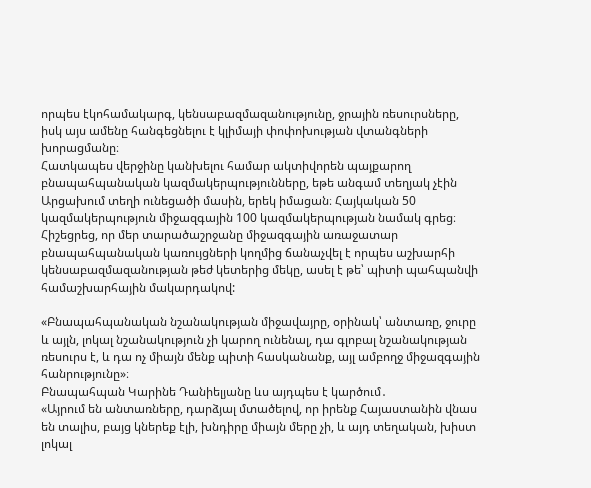որպես էկոհամակարգ, կենսաբազմազանությունը, ջրային ռեսուրսները, իսկ այս ամենը հանգեցնելու է կլիմայի փոփոխության վտանգների խորացմանը։
Հատկապես վերջինը կանխելու համար ակտիվորեն պայքարող բնապահպանական կազմակերպությունները, եթե անգամ տեղյակ չէին Արցախում տեղի ունեցածի մասին, երեկ իմացան։ Հայկական 50 կազմակերպություն միջազգային 100 կազմակերպության նամակ գրեց։ Հիշեցրեց, որ մեր տարածաշրջանը միջազգային առաջատար բնապահպանական կառույցների կողմից ճանաչվել է որպես աշխարհի կենսաբազմազանության թեժ կետերից մեկը, ասել է թե՝ պիտի պահպանվի համաշխարհային մակարդակով:

«Բնապահպանական նշանակության միջավայրը, օրինակ՝ անտառը, ջուրը և այլն, լոկալ նշանակություն չի կարող ունենալ, դա գլոբալ նշանակության ռեսուրս է, և դա ոչ միայն մենք պիտի հասկանանք, այլ ամբողջ միջազգային հանրությունը»։
Բնապահպան Կարինե Դանիելյանը ևս այդպես է կարծում․
«Այրում են անտառները, դարձյալ մտածելով, որ իրենք Հայաստանին վնաս են տալիս, բայց կներեք էլի, խնդիրը միայն մերը չի, և այդ տեղական, խիստ լոկալ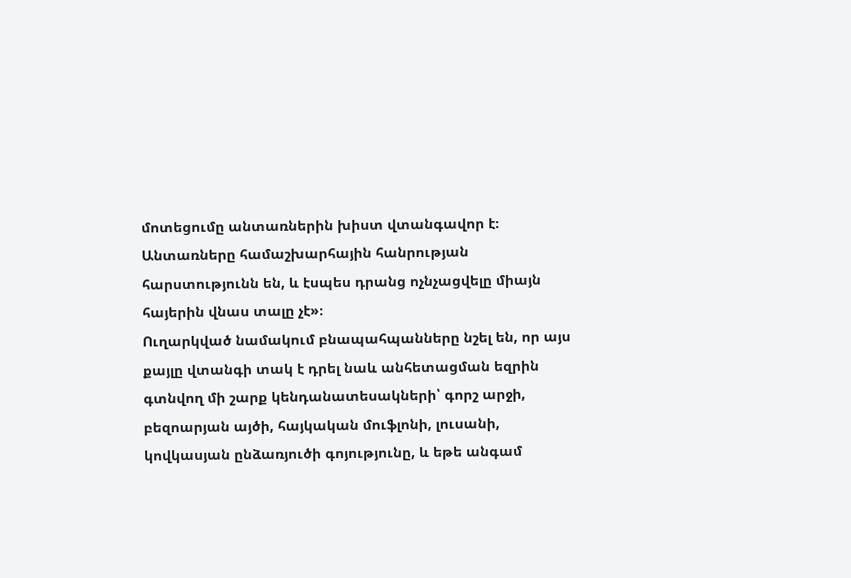մոտեցումը անտառներին խիստ վտանգավոր է։ Անտառները համաշխարհային հանրության հարստությունն են, և էսպես դրանց ոչնչացվելը միայն հայերին վնաս տալը չէ»։
Ուղարկված նամակում բնապահպանները նշել են, որ այս քայլը վտանգի տակ է դրել նաև անհետացման եզրին գտնվող մի շարք կենդանատեսակների՝ գորշ արջի, բեզոարյան այծի, հայկական մուֆլոնի, լուսանի, կովկասյան ընձառյուծի գոյությունը, և եթե անգամ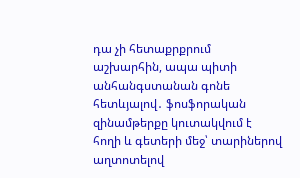դա չի հետաքրքրում աշխարհին, ապա պիտի անհանգստանան գոնե հետևյալով․ ֆոսֆորական զինամթերքը կուտակվում է հողի և գետերի մեջ՝ տարիներով աղտոտելով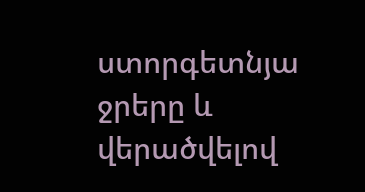ստորգետնյա ջրերը և վերածվելով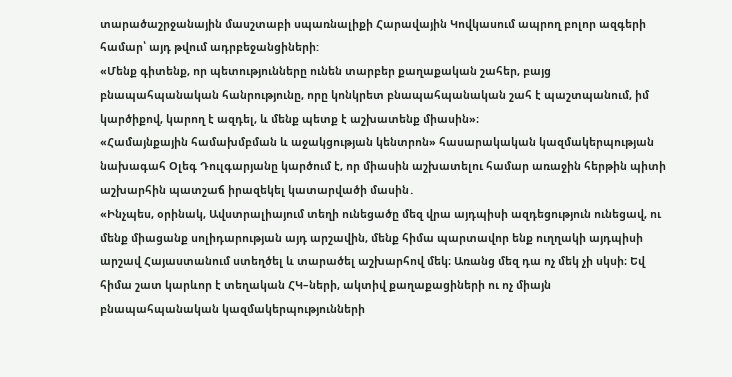տարածաշրջանային մասշտաբի սպառնալիքի Հարավային Կովկասում ապրող բոլոր ազգերի համար՝ այդ թվում ադրբեջանցիների:
«Մենք գիտենք, որ պետությունները ունեն տարբեր քաղաքական շահեր, բայց բնապահպանական հանրությունը, որը կոնկրետ բնապահպանական շահ է պաշտպանում, իմ կարծիքով, կարող է ազդել, և մենք պետք է աշխատենք միասին»։
«Համայնքային համախմբման և աջակցության կենտրոն» հասարակական կազմակերպության նախագահ Օլեգ Դուլգարյանը կարծում է, որ միասին աշխատելու համար առաջին հերթին պիտի աշխարհին պատշաճ իրազեկել կատարվածի մասին․
«Ինչպես, օրինակ, Ավստրալիայում տեղի ունեցածը մեզ վրա այդպիսի ազդեցություն ունեցավ, ու մենք միացանք սոլիդարության այդ արշավին, մենք հիմա պարտավոր ենք ուղղակի այդպիսի արշավ Հայաստանում ստեղծել և տարածել աշխարհով մեկ։ Առանց մեզ դա ոչ մեկ չի սկսի։ Եվ հիմա շատ կարևոր է տեղական ՀԿ–ների, ակտիվ քաղաքացիների ու ոչ միայն բնապահպանական կազմակերպությունների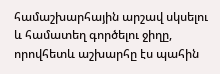համաշխարհային արշավ սկսելու և համատեղ գործելու ջիղը, որովհետև աշխարհը էս պահին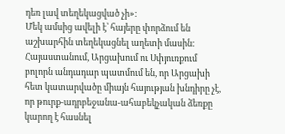դեռ լավ տեղեկացված չի»։
Մեկ ամսից ավելի է՝ հայերը փորձում են աշխարհին տեղեկացնել աղետի մասին։ Հայաստանում, Արցախում ու Սփյուռքում բոլորն անդադար պատմում են, որ Արցախի հետ կատարվածը միայն հայության խնդիրը չէ, որ թուրք-ադրբեջանա-ահաբեկչական ձեռքը կարող է հասնել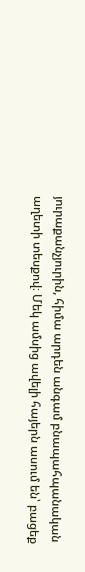յուրաքանչյուրին, հիմա արդեն անգամ բնապահպանական աղետի տեսքով։ Մեկ ամսից ավելի հայերն ասում են՝ բացեք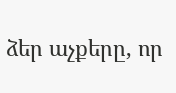ձեր աչքերը, որ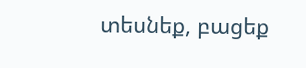տեսնեք, բացեք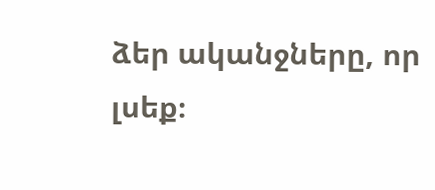ձեր ականջները, որ լսեք։